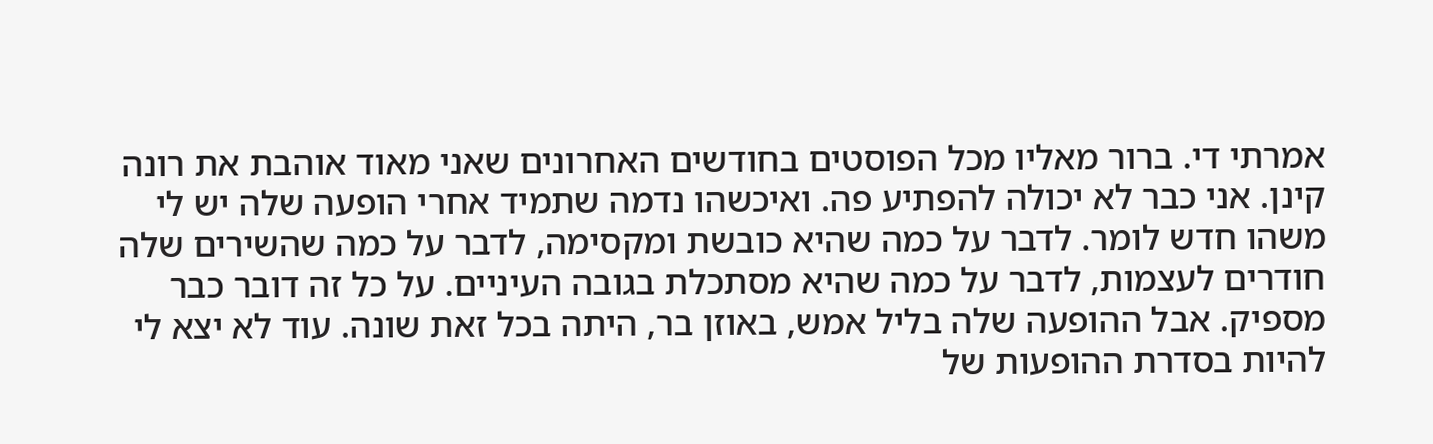אמרתי די. ברור מאליו מכל הפוסטים בחודשים האחרונים שאני מאוד אוהבת את רונה קינן. אני כבר לא יכולה להפתיע פה. ואיכשהו נדמה שתמיד אחרי הופעה שלה יש לי משהו חדש לומר. לדבר על כמה שהיא כובשת ומקסימה, לדבר על כמה שהשירים שלה חודרים לעצמות, לדבר על כמה שהיא מסתכלת בגובה העיניים. על כל זה דובר כבר מספיק. אבל ההופעה שלה בליל אמש, באוזן בר, היתה בכל זאת שונה. עוד לא יצא לי להיות בסדרת ההופעות של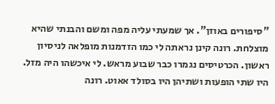"סיפורים באוזן". אך שמעתי עליה מפה ומשם והבנתי שהיא מוצלחת. רונה קינן נראתה לי כמו הזדמנות מופלאה לניסיון ראשון. הכרטיסים נגמרו כבר שבוע מראש. לי איכשהו היה מזל. היו שתי הופעות ושתיהן היו בסולד אאוט. רונה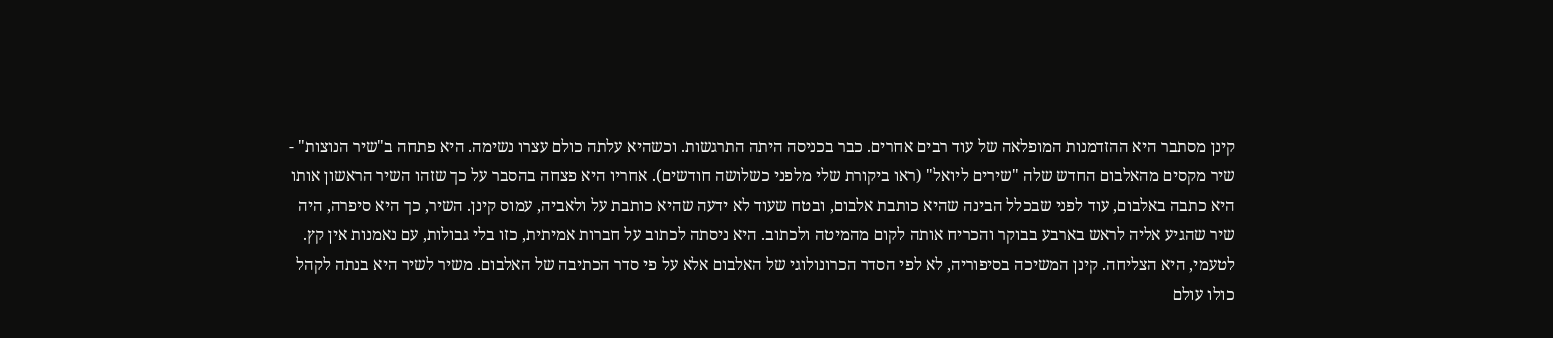קינן מסתבר היא ההזדמנות המופלאה של עוד רבים אחרים. כבר בכניסה היתה התרגשות. וכשהיא עלתה כולם עצרו נשימה. היא פתחה ב"שיר הנוצות" - שיר מקסים מהאלבום החדש שלה "שירים ליואל" (ראו ביקורת שלי מלפני כשלושה חודשים). אחריו היא פצחה בהסבר על כך שזהו השיר הראשון אותו היא כתבה באלבום, עוד לפני שבכלל הבינה שהיא כותבת אלבום, ובטח שעוד לא ידעה שהיא כותבת על ולאביה, עמוס קינן. השיר, כך היא סיפרה, היה שיר שהגיע אליה לראש בארבע בבוקר והכריח אותה לקום מהמיטה ולכתוב. היא ניסתה לכתוב על חברות אמיתית, כזו בלי גבולות, עם נאמנות אין קץ. לטעמי, היא הצליחה. קינן המשיכה בסיפוריה, לא לפי הסדר הכרונולוגי של האלבום אלא על פי סדר הכתיבה של האלבום. משיר לשיר היא בנתה לקהל כולו עולם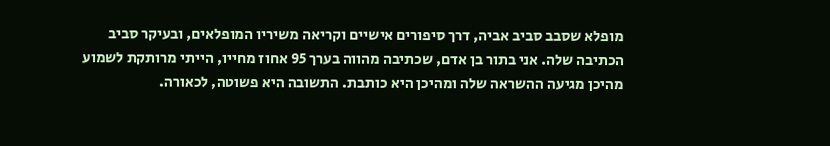מופלא שסבב סביב אביה, דרך סיפורים אישיים וקריאה משיריו המופלאים, ובעיקר סביב הכתיבה שלה. אני בתור בן אדם, שכתיבה מהווה בערך 95 אחוז מחייו, הייתי מרותקת לשמוע מהיכן מגיעה ההשראה שלה ומהיכן היא כותבת. התשובה היא פשוטה, לכאורה.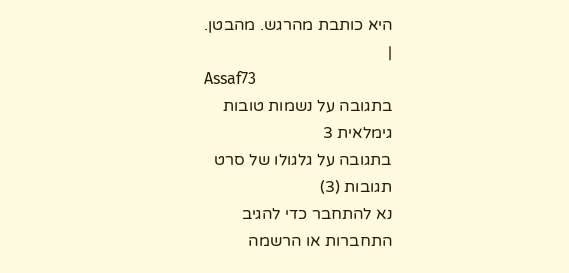היא כותבת מהרגש. מהבטן.
|
Assaf73
בתגובה על נשמות טובות
גימלאית 3
בתגובה על גלגולו של סרט
תגובות (3)
נא להתחבר כדי להגיב
התחברות או הרשמה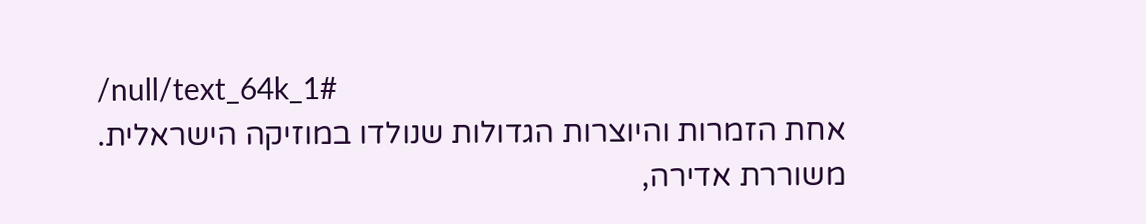/null/text_64k_1#
אחת הזמרות והיוצרות הגדולות שנולדו במוזיקה הישראלית.
משוררת אדירה,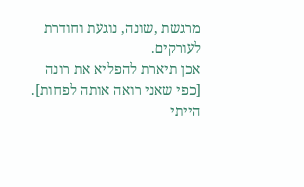מרגשת ,שונה, נוגעת וחודרת לעורקים.
אכן תיארת להפליא את רונה
[כפי שאני רואה אותה לפחות].
הייתי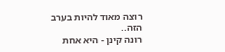רוצה מאוד להיות בערב הזה..
רונה קינן - היא אחת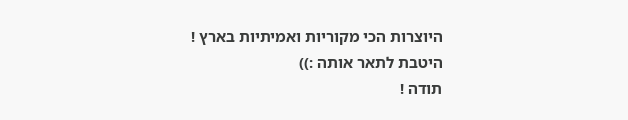היוצרות הכי מקוריות ואמיתיות בארץ !
היטבת לתאר אותה :))
תודה !